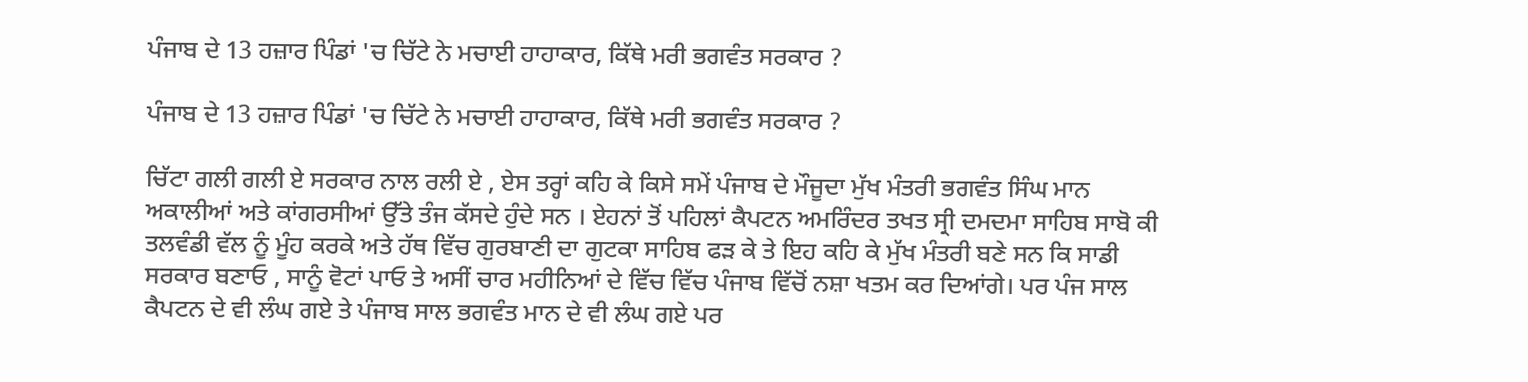ਪੰਜਾਬ ਦੇ 13 ਹਜ਼ਾਰ ਪਿੰਡਾਂ 'ਚ ਚਿੱਟੇ ਨੇ ਮਚਾਈ ਹਾਹਾਕਾਰ, ਕਿੱਥੇ ਮਰੀ ਭਗਵੰਤ ਸਰਕਾਰ ?

ਪੰਜਾਬ ਦੇ 13 ਹਜ਼ਾਰ ਪਿੰਡਾਂ 'ਚ ਚਿੱਟੇ ਨੇ ਮਚਾਈ ਹਾਹਾਕਾਰ, ਕਿੱਥੇ ਮਰੀ ਭਗਵੰਤ ਸਰਕਾਰ ?

ਚਿੱਟਾ ਗਲੀ ਗਲੀ ਏ ਸਰਕਾਰ ਨਾਲ ਰਲੀ ਏ , ਏਸ ਤਰ੍ਹਾਂ ਕਹਿ ਕੇ ਕਿਸੇ ਸਮੇਂ ਪੰਜਾਬ ਦੇ ਮੌਜੂਦਾ ਮੁੱਖ ਮੰਤਰੀ ਭਗਵੰਤ ਸਿੰਘ ਮਾਨ ਅਕਾਲੀਆਂ ਅਤੇ ਕਾਂਗਰਸੀਆਂ ਉੱਤੇ ਤੰਜ ਕੱਸਦੇ ਹੁੰਦੇ ਸਨ । ਏਹਨਾਂ ਤੋਂ ਪਹਿਲਾਂ ਕੈਪਟਨ ਅਮਰਿੰਦਰ ਤਖਤ ਸ੍ਰੀ ਦਮਦਮਾ ਸਾਹਿਬ ਸਾਬੋ ਕੀ ਤਲਵੰਡੀ ਵੱਲ ਨੂੰ ਮੂੰਹ ਕਰਕੇ ਅਤੇ ਹੱਥ ਵਿੱਚ ਗੁਰਬਾਣੀ ਦਾ ਗੁਟਕਾ ਸਾਹਿਬ ਫੜ ਕੇ ਤੇ ਇਹ ਕਹਿ ਕੇ ਮੁੱਖ ਮੰਤਰੀ ਬਣੇ ਸਨ ਕਿ ਸਾਡੀ ਸਰਕਾਰ ਬਣਾਓ , ਸਾਨੂੰ ਵੋਟਾਂ ਪਾਓ ਤੇ ਅਸੀਂ ਚਾਰ ਮਹੀਨਿਆਂ ਦੇ ਵਿੱਚ ਵਿੱਚ ਪੰਜਾਬ ਵਿੱਚੋਂ ਨਸ਼ਾ ਖਤਮ ਕਰ ਦਿਆਂਗੇ। ਪਰ ਪੰਜ ਸਾਲ ਕੈਪਟਨ ਦੇ ਵੀ ਲੰਘ ਗਏ ਤੇ ਪੰਜਾਬ ਸਾਲ ਭਗਵੰਤ ਮਾਨ ਦੇ ਵੀ ਲੰਘ ਗਏ ਪਰ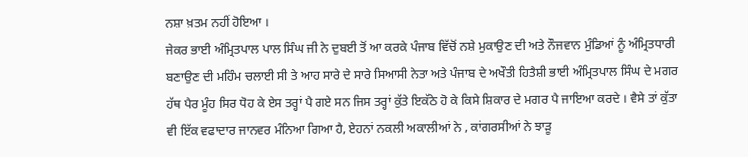ਨਸ਼ਾ ਖ਼ਤਮ ਨਹੀਂ ਹੋਇਆ ।
ਜੇਕਰ ਭਾਈ ਅੰਮ੍ਰਿਤਪਾਲ ਪਾਲ ਸਿੰਘ ਜੀ ਨੇ ਦੁਬਈ ਤੋਂ ਆ ਕਰਕੇ ਪੰਜਾਬ ਵਿੱਚੋਂ ਨਸ਼ੇ ਮੁਕਾਉਣ ਦੀ ਅਤੇ ਨੌਜਵਾਨ ਮੁੰਡਿਆਂ ਨੂੰ ਅੰਮ੍ਰਿਤਧਾਰੀ ਬਣਾਉਣ ਦੀ ਮਹਿੰਮ ਚਲਾਈ ਸੀ ਤੇ ਆਹ ਸਾਰੇ ਦੇ ਸਾਰੇ ਸਿਆਸੀ ਨੇਤਾ ਅਤੇ ਪੰਜਾਬ ਦੇ ਅਖੌਤੀ ਹਿਤੈਸ਼ੀ ਭਾਈ ਅੰਮ੍ਰਿਤਪਾਲ ਸਿੰਘ ਦੇ ਮਗਰ ਹੱਥ ਪੈਰ ਮੂੰਹ ਸਿਰ ਧੋਹ ਕੇ ਏਸ ਤਰ੍ਹਾਂ ਪੈ ਗਏ ਸਨ ਜਿਸ ਤਰ੍ਹਾਂ ਕੁੱਤੇ ਇਕੱਠੇ ਹੋ ਕੇ ਕਿਸੇ ਸ਼ਿਕਾਰ ਦੇ ਮਗਰ ਪੈ ਜਾਇਆ ਕਰਦੇ । ਵੈਸੇ ਤਾਂ ਕੁੱਤਾ ਵੀ ਇੱਕ ਵਫਾਦਾਰ ਜਾਨਵਰ ਮੰਨਿਆ ਗਿਆ ਹੈ, ਏਹਨਾਂ ਨਕਲੀ ਅਕਾਲੀਆਂ ਨੇ , ਕਾਂਗਰਸੀਆਂ ਨੇ ਝਾੜੂ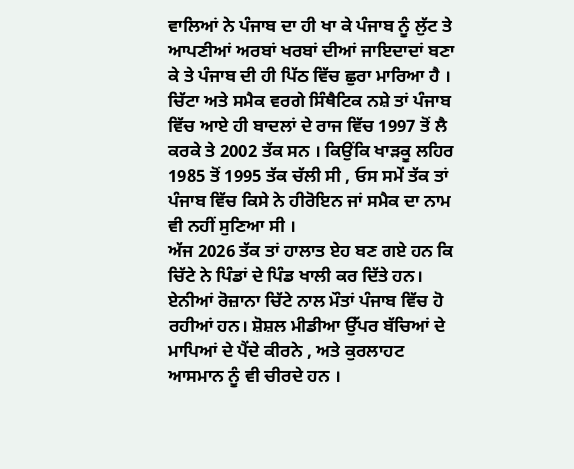ਵਾਲਿਆਂ ਨੇ ਪੰਜਾਬ ਦਾ ਹੀ ਖਾ ਕੇ ਪੰਜਾਬ ਨੂੰ ਲੁੱਟ ਤੇ ਆਪਣੀਆਂ ਅਰਬਾਂ ਖਰਬਾਂ ਦੀਆਂ ਜਾਇਦਾਦਾਂ ਬਣਾ ਕੇ ਤੇ ਪੰਜਾਬ ਦੀ ਹੀ ਪਿੱਠ ਵਿੱਚ ਛੁਰਾ ਮਾਰਿਆ ਹੈ । ਚਿੱਟਾ ਅਤੇ ਸਮੈਕ ਵਰਗੇ ਸਿੰਥੈਟਿਕ ਨਸ਼ੇ ਤਾਂ ਪੰਜਾਬ ਵਿੱਚ ਆਏ ਹੀ ਬਾਦਲਾਂ ਦੇ ਰਾਜ ਵਿੱਚ 1997 ਤੋਂ ਲੈ ਕਰਕੇ ਤੇ 2002 ਤੱਕ ਸਨ । ਕਿਉਂਕਿ ਖਾੜਕੂ ਲਹਿਰ 1985 ਤੋਂ 1995 ਤੱਕ ਚੱਲੀ ਸੀ , ਓਸ ਸਮੇਂ ਤੱਕ ਤਾਂ ਪੰਜਾਬ ਵਿੱਚ ਕਿਸੇ ਨੇ ਹੀਰੋਇਨ ਜਾਂ ਸਮੈਕ ਦਾ ਨਾਮ ਵੀ ਨਹੀਂ ਸੁਣਿਆ ਸੀ ।
ਅੱਜ 2026 ਤੱਕ ਤਾਂ ਹਾਲਾਤ ਏਹ ਬਣ ਗਏ ਹਨ ਕਿ ਚਿੱਟੇ ਨੇ ਪਿੰਡਾਂ ਦੇ ਪਿੰਡ ਖਾਲੀ ਕਰ ਦਿੱਤੇ ਹਨ। ਏਨੀਆਂ ਰੋਜ਼ਾਨਾ ਚਿੱਟੇ ਨਾਲ ਮੌਤਾਂ ਪੰਜਾਬ ਵਿੱਚ ਹੋ ਰਹੀਆਂ ਹਨ। ਸ਼ੋਸ਼ਲ ਮੀਡੀਆ ਉੱਪਰ ਬੱਚਿਆਂ ਦੇ ਮਾਪਿਆਂ ਦੇ ਪੈਂਦੇ ਕੀਰਨੇ , ਅਤੇ ਕੁਰਲਾਹਟ ਆਸਮਾਨ ਨੂੰ ਵੀ ਚੀਰਦੇ ਹਨ ।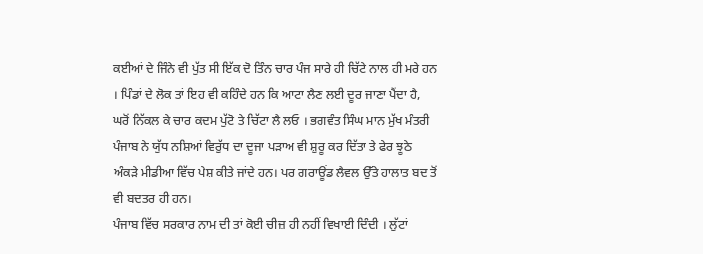ਕਈਆਂ ਦੇ ਜਿੰਨੇ ਵੀ ਪੁੱਤ ਸੀ ਇੱਕ ਦੋ ਤਿੰਨ ਚਾਰ ਪੰਜ ਸਾਰੇ ਹੀ ਚਿੱਟੇ ਨਾਲ ਹੀ ਮਰੇ ਹਨ । ਪਿੰਡਾਂ ਦੇ ਲੋਕ ਤਾਂ ਇਹ ਵੀ ਕਹਿੰਦੇ ਹਨ ਕਿ ਆਟਾ ਲੈਣ ਲਈ ਦੂਰ ਜਾਣਾ ਪੈਂਦਾ ਹੈ, ਘਰੋਂ ਨਿੱਕਲ ਕੇ ਚਾਰ ਕਦਮ ਪੁੱਟੋ ਤੇ ਚਿੱਟਾ ਲੈ ਲਓ । ਭਗਵੰਤ ਸਿੰਘ ਮਾਨ ਮੁੱਖ ਮੰਤਰੀ ਪੰਜਾਬ ਨੇ ਯੁੱਧ ਨਸ਼ਿਆਂ ਵਿਰੁੱਧ ਦਾ ਦੂਜਾ ਪੜਾਅ ਵੀ ਸ਼ੁਰੂ ਕਰ ਦਿੱਤਾ ਤੇ ਫੇਰ ਝੂਠੇ ਅੰਕੜੇ ਮੀਡੀਆ ਵਿੱਚ ਪੇਸ਼ ਕੀਤੇ ਜਾਂਦੇ ਹਨ। ਪਰ ਗਰਾਊਂਡ ਲੈਵਲ ਉੱਤੇ ਹਾਲਾਤ ਬਦ ਤੋਂ ਵੀ ਬਦਤਰ ਹੀ ਹਨ।
ਪੰਜਾਬ ਵਿੱਚ ਸਰਕਾਰ ਨਾਮ ਦੀ ਤਾਂ ਕੋਈ ਚੀਜ਼ ਹੀ ਨਹੀਂ ਵਿਖਾਈ ਦਿੰਦੀ । ਲੁੱਟਾਂ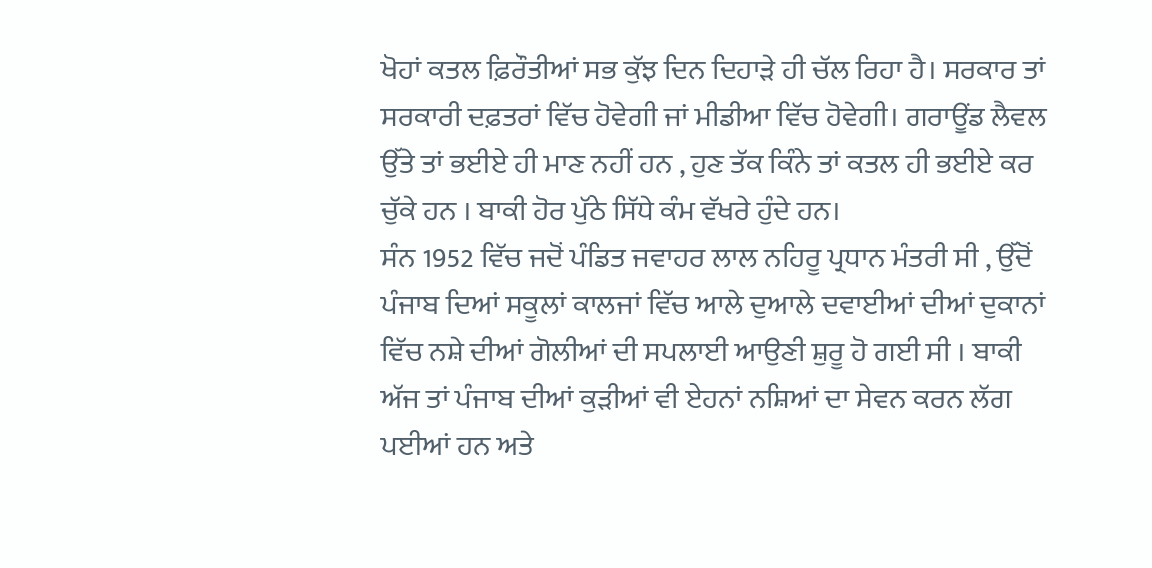ਖੋਹਾਂ ਕਤਲ ਫ਼ਿਰੌਤੀਆਂ ਸਭ ਕੁੱਝ ਦਿਨ ਦਿਹਾੜੇ ਹੀ ਚੱਲ ਰਿਹਾ ਹੈ। ਸਰਕਾਰ ਤਾਂ ਸਰਕਾਰੀ ਦਫ਼ਤਰਾਂ ਵਿੱਚ ਹੋਵੇਗੀ ਜਾਂ ਮੀਡੀਆ ਵਿੱਚ ਹੋਵੇਗੀ। ਗਰਾਊਂਡ ਲੈਵਲ ਉੱਤੇ ਤਾਂ ਭਈਏ ਹੀ ਮਾਣ ਨਹੀਂ ਹਨ , ਹੁਣ ਤੱਕ ਕਿੰਨੇ ਤਾਂ ਕਤਲ ਹੀ ਭਈਏ ਕਰ ਚੁੱਕੇ ਹਨ । ਬਾਕੀ ਹੋਰ ਪੁੱਠੇ ਸਿੱਧੇ ਕੰਮ ਵੱਖਰੇ ਹੁੰਦੇ ਹਨ।
ਸੰਨ 1952 ਵਿੱਚ ਜਦੋਂ ਪੰਡਿਤ ਜਵਾਹਰ ਲਾਲ ਨਹਿਰੂ ਪ੍ਰਧਾਨ ਮੰਤਰੀ ਸੀ , ਉੱਦੋਂ ਪੰਜਾਬ ਦਿਆਂ ਸਕੂਲਾਂ ਕਾਲਜਾਂ ਵਿੱਚ ਆਲੇ ਦੁਆਲੇ ਦਵਾਈਆਂ ਦੀਆਂ ਦੁਕਾਨਾਂ ਵਿੱਚ ਨਸ਼ੇ ਦੀਆਂ ਗੋਲੀਆਂ ਦੀ ਸਪਲਾਈ ਆਉਣੀ ਸ਼ੁਰੂ ਹੋ ਗਈ ਸੀ । ਬਾਕੀ ਅੱਜ ਤਾਂ ਪੰਜਾਬ ਦੀਆਂ ਕੁੜੀਆਂ ਵੀ ਏਹਨਾਂ ਨਸ਼ਿਆਂ ਦਾ ਸੇਵਨ ਕਰਨ ਲੱਗ ਪਈਆਂ ਹਨ ਅਤੇ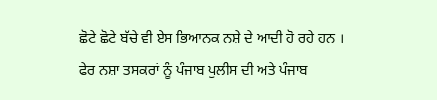ਛੋਟੇ ਛੋਟੇ ਬੱਚੇ ਵੀ ਏਸ ਭਿਆਨਕ ਨਸ਼ੇ ਦੇ ਆਦੀ ਹੋ ਰਹੇ ਹਨ ।
ਫੇਰ ਨਸ਼ਾ ਤਸਕਰਾਂ ਨੂੰ ਪੰਜਾਬ ਪੁਲੀਸ ਦੀ ਅਤੇ ਪੰਜਾਬ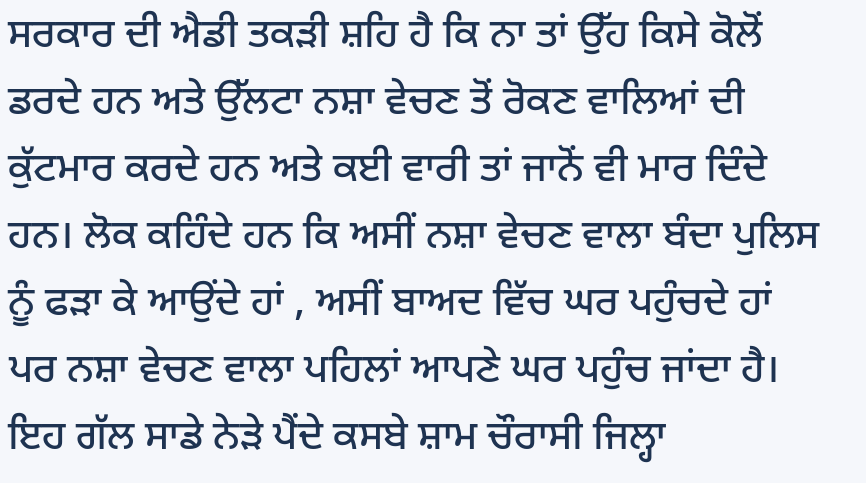ਸਰਕਾਰ ਦੀ ਐਡੀ ਤਕੜੀ ਸ਼ਹਿ ਹੈ ਕਿ ਨਾ ਤਾਂ ਉੱਹ ਕਿਸੇ ਕੋਲੋਂ ਡਰਦੇ ਹਨ ਅਤੇ ਉੱਲਟਾ ਨਸ਼ਾ ਵੇਚਣ ਤੋਂ ਰੋਕਣ ਵਾਲਿਆਂ ਦੀ ਕੁੱਟਮਾਰ ਕਰਦੇ ਹਨ ਅਤੇ ਕਈ ਵਾਰੀ ਤਾਂ ਜਾਨੋਂ ਵੀ ਮਾਰ ਦਿੰਦੇ ਹਨ। ਲੋਕ ਕਹਿੰਦੇ ਹਨ ਕਿ ਅਸੀਂ ਨਸ਼ਾ ਵੇਚਣ ਵਾਲਾ ਬੰਦਾ ਪੁਲਿਸ ਨੂੰ ਫੜਾ ਕੇ ਆਉਂਦੇ ਹਾਂ , ਅਸੀਂ ਬਾਅਦ ਵਿੱਚ ਘਰ ਪਹੁੰਚਦੇ ਹਾਂ ਪਰ ਨਸ਼ਾ ਵੇਚਣ ਵਾਲਾ ਪਹਿਲਾਂ ਆਪਣੇ ਘਰ ਪਹੁੰਚ ਜਾਂਦਾ ਹੈ। ਇਹ ਗੱਲ ਸਾਡੇ ਨੇੜੇ ਪੈਂਦੇ ਕਸਬੇ ਸ਼ਾਮ ਚੌਰਾਸੀ ਜਿਲ੍ਹਾ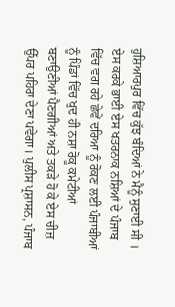ਹੁਸ਼ਿਆਰਪੁਰ ਵਿੱਚ ਕੁੱਝ ਬੰਦਿਆਂ ਨੇ ਮੈਨੂੰ ਸੁਣਾਈ ਸੀ ।
ਏਸ ਕਰਕੇ ਭਾਈ ਏਸ ਖਤਰਨਾਕ ਨਸ਼ਿਆਂ ਦੇ ਪੰਜਾਬ ਵਿੱਚ ਵਗ ਰਹੇ ਛੇਵੇਂ ਦਰਿਆ ਨੂੰ ਰੋਕਣ ਲਈ ਪੰਜਾਬੀਆਂ ਨੂੰ ਪਿੰਡਾਂ ਵਿੱਚ ਖੁਦ ਹੀ ਨਸ਼ਾ ਰੋਕੂ ਕਮੇਟੀਆਂ ਬਣਾਉਣੀਆਂ ਪੈਣਗੀਆਂ ਅਤੇ ਤਕੜੇ ਹੋ ਕੇ ਏਸ ਚੀਜ਼ ਉੱਪਰ ਪਹਿਰਾ ਦੇਣਾ ਪਵੇਗਾ। ਪੁਲੀਸ ਪ੍ਰਸ਼ਾਸਨ, ਪੰਜਾਬ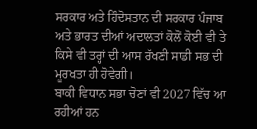ਸਰਕਾਰ ਅਤੇ ਹਿੰਦੋਸਤਾਨ ਦੀ ਸਰਕਾਰ ਪੰਜਾਬ ਅਤੇ ਭਾਰਤ ਦੀਆਂ ਅਦਾਲਤਾਂ ਕੋਲੋਂ ਕੋਈ ਵੀ ਤੇ ਕਿਸੇ ਵੀ ਤਰ੍ਹਾਂ ਦੀ ਆਸ ਰੱਖਣੀ ਸਾਡੀ ਸਭ ਦੀ ਮੂਰਖਤਾ ਹੀ ਹੋਵੇਗੀ।
ਬਾਕੀ ਵਿਧਾਨ ਸਭਾ ਚੋਣਾਂ ਵੀ 2027 ਵਿੱਚ ਆ ਰਹੀਆਂ ਹਨ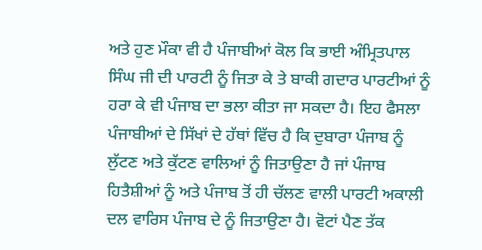ਅਤੇ ਹੁਣ ਮੌਕਾ ਵੀ ਹੈ ਪੰਜਾਬੀਆਂ ਕੋਲ ਕਿ ਭਾਈ ਅੰਮ੍ਰਿਤਪਾਲ ਸਿੰਘ ਜੀ ਦੀ ਪਾਰਟੀ ਨੂੰ ਜਿਤਾ ਕੇ ਤੇ ਬਾਕੀ ਗਦਾਰ ਪਾਰਟੀਆਂ ਨੂੰ ਹਰਾ ਕੇ ਵੀ ਪੰਜਾਬ ਦਾ ਭਲਾ ਕੀਤਾ ਜਾ ਸਕਦਾ ਹੈ। ਇਹ ਫੈਸਲਾ ਪੰਜਾਬੀਆਂ ਦੇ ਸਿੱਖਾਂ ਦੇ ਹੱਥਾਂ ਵਿੱਚ ਹੈ ਕਿ ਦੁਬਾਰਾ ਪੰਜਾਬ ਨੂੰ ਲੁੱਟਣ ਅਤੇ ਕੁੱਟਣ ਵਾਲਿਆਂ ਨੂੰ ਜਿਤਾਉਣਾ ਹੈ ਜਾਂ ਪੰਜਾਬ ਹਿਤੈਸ਼ੀਆਂ ਨੂੰ ਅਤੇ ਪੰਜਾਬ ਤੋਂ ਹੀ ਚੱਲਣ ਵਾਲੀ ਪਾਰਟੀ ਅਕਾਲੀ ਦਲ ਵਾਰਿਸ ਪੰਜਾਬ ਦੇ ਨੂੰ ਜਿਤਾਉਣਾ ਹੈ। ਵੋਟਾਂ ਪੈਣ ਤੱਕ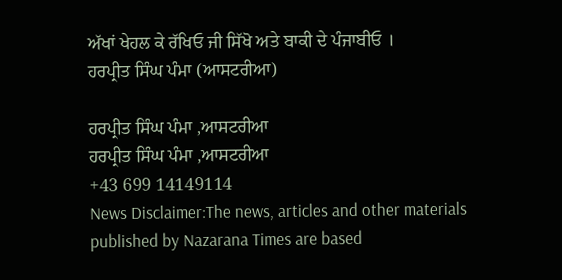ਅੱਖਾਂ ਖੇਹਲ ਕੇ ਰੱਖਿਓ ਜੀ ਸਿੱਖੋ ਅਤੇ ਬਾਕੀ ਦੇ ਪੰਜਾਬੀਓ ।
ਹਰਪ੍ਰੀਤ ਸਿੰਘ ਪੰਮਾ (ਆਸਟਰੀਆ)

ਹਰਪ੍ਰੀਤ ਸਿੰਘ ਪੰਮਾ ,ਆਸਟਰੀਆ
ਹਰਪ੍ਰੀਤ ਸਿੰਘ ਪੰਮਾ ,ਆਸਟਰੀਆ
+43 699 14149114
News Disclaimer:The news, articles and other materials published by Nazarana Times are based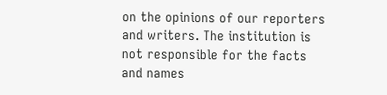on the opinions of our reporters and writers. The institution is not responsible for the facts and names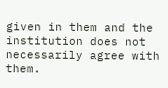given in them and the institution does not necessarily agree with them.